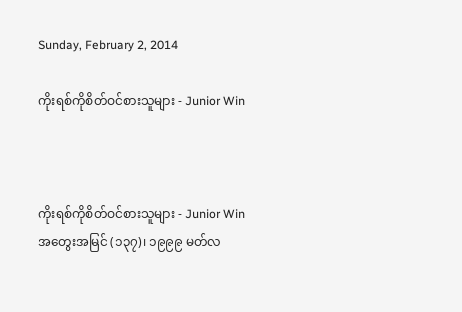Sunday, February 2, 2014

ကိုးရစ်ကိုစိတ်ဝင်စားသူများ - Junior Win



ကိုးရစ်ကိုစိတ်ဝင်စားသူများ - Junior Win
အတွေးအမြင် (၁၃၇)၊ ၁၉၉၉ မတ်လ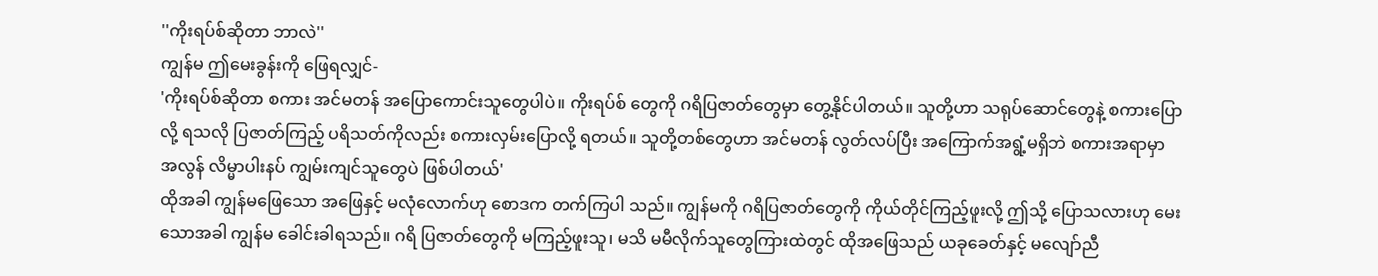''ကိုးရပ်စ်ဆိုတာ ဘာလဲ''
ကျွန်မ ဤမေးခွန်းကို ဖြေရလျှင်-
'ကိုးရပ်စ်ဆိုတာ စကား အင်မတန် အပြောကောင်းသူတွေပါပဲ။ ကိုးရပ်စ် တွေကို ဂရိပြဇာတ်တွေမှာ တွေ့နိုင်ပါတယ်။ သူတို့ဟာ သရုပ်ဆောင်တွေနဲ့ စကားပြောလို့ ရသလို ပြဇာတ်ကြည့် ပရိသတ်ကိုလည်း စကားလှမ်းပြောလို့ ရတယ်။ သူတို့တစ်တွေဟာ အင်မတန် လွတ်လပ်ပြီး အကြောက်အရွံ့မရှိဘဲ စကားအရာမှာ အလွန် လိမ္မာပါးနပ် ကျွမ်းကျင်သူတွေပဲ ဖြစ်ပါတယ်'
ထိုအခါ ကျွန်မဖြေသော အဖြေနှင့် မလုံလောက်ဟု စောဒက တက်ကြပါ သည်။ ကျွန်မကို ဂရိပြဇာတ်တွေကို ကိုယ်တိုင်ကြည့်ဖူးလို့ ဤသို့ ပြောသလားဟု မေးသောအခါ ကျွန်မ ခေါင်းခါရသည်။ ဂရိ ပြဇာတ်တွေကို မကြည့်ဖူးသူ၊ မသိ မမီလိုက်သူတွေကြားထဲတွင် ထိုအဖြေသည် ယခုခေတ်နှင့် မလျော်ညီ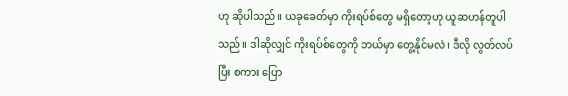ဟု ဆိုပါသည်။ ယခုခေတ်မှာ ကိုးရပ်စ်တွေ မရှိတော့ဟု ယူဆဟန်တူပါသည်။ ဒါဆိုလျှင် ကိုးရပ်စ်တွေကို ဘယ်မှာ တွေ့နိုင်မလဲ၊ ဒီလို လွတ်လပ်ပြီး စကား ပြော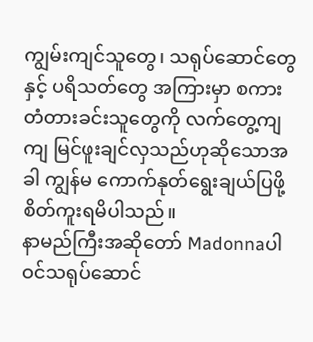ကျွမ်းကျင်သူတွေ၊ သရုပ်ဆောင်တွေနှင့် ပရိသတ်တွေ အကြားမှာ စကား တံတားခင်းသူတွေကို လက်တွေ့ကျကျ မြင်ဖူးချင်လှသည်ဟုဆိုသောအခါ ကျွန်မ ကောက်နုတ်ရွေးချယ်ပြဖို့ စိတ်ကူးရမိပါသည်။
နာမည်ကြီးအဆိုတော် Madonnaပါဝင်သရုပ်ဆောင်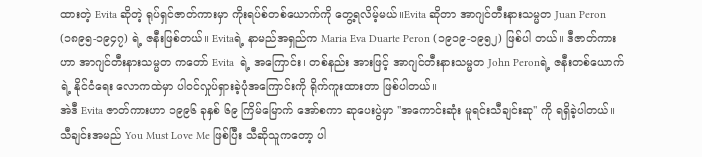ထားတဲ့ Evita ဆိုတဲ့ ရုပ်ရှင်ဇာတ်ကားမှာ ကိုးရပ်စ်တစ်ယောက်ကို တွေ့ရလိမ့်မယ်။Evita ဆိုတာ အာဂျင်တီးနားသမ္မတ Juan Peron (၁၈၉၅-၁၉၄၇) ရဲ့ ဇနီးဖြစ်တယ်။ Evitaရဲ့ နာမည်အရှည်က Maria Eva Duarte Peron (၁၉၁၉-၁၉၅၂) ဖြစ်ပါ တယ်။ ဒီဇာတ်ကားဟာ အာဂျင်တီးနားသမ္မတ ကတော် Evita  ရဲ့ အကြောင်း၊ တစ်နည်း အားဖြင့် အာဂျင်တီးနားသမ္မတ John Peronရဲ့ ဇနီးတစ်ယောက်ရဲ့ နိုင်ငံရေး လောကထဲမှာ ပါဝင်လှုပ်ရှားခဲ့ပုံအကြောင်းကို ရိုက်ကူးထားတာ ဖြစ်ပါတယ်။
အဲဒီ Evita ဇာတ်ကားဟာ ၁၉၉၆ ခုနှစ် ၆၉ ကြိမ်မြောက် အော်စကာ ဆုပေးပွဲမှာ ''အကောင်းဆုံး မူရင်းသီချင်းဆု'' ကို ရရှိခဲ့ပါတယ်။ သီချင်းအမည် You Must Love Me ဖြစ်ပြီး သီဆိုသူကတော့ ပါ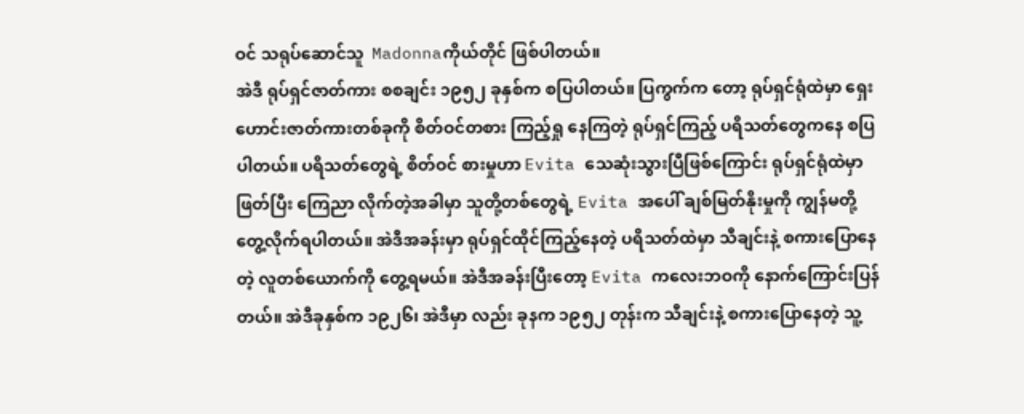ဝင် သရုပ်ဆောင်သူ  Madonnaကိုယ်တိုင် ဖြစ်ပါတယ်။
အဲဒီ ရုပ်ရှင်ဇာတ်ကား စစချင်း ၁၉၅၂ ခုနှစ်က စပြပါတယ်။ ပြကွက်က တော့ ရုပ်ရှင်ရုံထဲမှာ ရှေးဟောင်းဇာတ်ကားတစ်ခုကို စိတ်ဝင်တစား ကြည့်ရှု နေကြတဲ့ ရုပ်ရှင်ကြည့် ပရိသတ်တွေကနေ စပြပါတယ်။ ပရိသတ်တွေရဲ့ စိတ်ဝင် စားမှုဟာ Evita သေဆုံးသွားပြီဖြစ်ကြောင်း ရုပ်ရှင်ရုံထဲမှာ ဖြတ်ပြီး ကြေညာ လိုက်တဲ့အခါမှာ သူတို့တစ်တွေရဲ့ Evita အပေါ် ချစ်မြတ်နိုးမှုကို ကျွန်မတို့ တွေ့လိုက်ရပါတယ်။ အဲဒီအခန်းမှာ ရုပ်ရှင်ထိုင်ကြည့်နေတဲ့ ပရိသတ်ထဲမှာ သီချင်းနဲ့ စကားပြောနေတဲ့ လူတစ်ယောက်ကို တွေ့ရမယ်။ အဲဒီအခန်းပြီးတော့ Evita ကလေးဘဝကို နောက်ကြောင်းပြန်တယ်။ အဲဒီခုနှစ်က ၁၉၂၆၊ အဲဒီမှာ လည်း ခုနက ၁၉၅၂ တုန်းက သီချင်းနဲ့ စကားပြောနေတဲ့ သူ့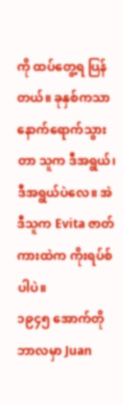ကို ထပ်တွေ့ရ ပြန်တယ်။ ခုနှစ်ကသာ နောက်ရောက်သွားတာ သူက ဒီအရွယ်၊ ဒီအရွယ်ပဲလေ။ အဲဒီသူက Evita ဇာတ်ကားထဲက ကိုးရပ်စ်ပါပဲ။
၁၉၄၅ အောက်တိုဘာလမှာ Juan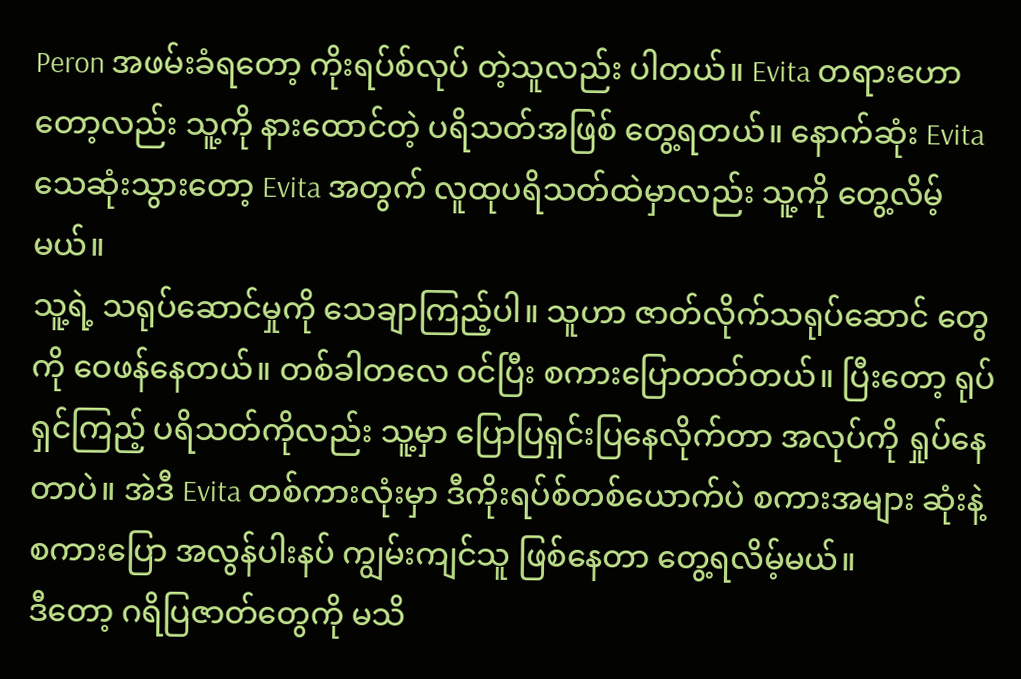Peron အဖမ်းခံရတော့ ကိုးရပ်စ်လုပ် တဲ့သူလည်း ပါတယ်။ Evita တရားဟောတော့လည်း သူ့ကို နားထောင်တဲ့ ပရိသတ်အဖြစ် တွေ့ရတယ်။ နောက်ဆုံး Evita သေဆုံးသွားတော့ Evita အတွက် လူထုပရိသတ်ထဲမှာလည်း သူ့ကို တွေ့လိမ့်မယ်။
သူ့ရဲ့ သရုပ်ဆောင်မှုကို သေချာကြည့်ပါ။ သူဟာ ဇာတ်လိုက်သရုပ်ဆောင် တွေကို ဝေဖန်နေတယ်။ တစ်ခါတလေ ဝင်ပြီး စကားပြောတတ်တယ်။ ပြီးတော့ ရုပ်ရှင်ကြည့် ပရိသတ်ကိုလည်း သူ့မှာ ပြောပြရှင်းပြနေလိုက်တာ အလုပ်ကို ရှုပ်နေတာပဲ။ အဲဒီ Evita တစ်ကားလုံးမှာ ဒီကိုးရပ်စ်တစ်ယောက်ပဲ စကားအများ ဆုံးနဲ့ စကားပြော အလွန်ပါးနပ် ကျွမ်းကျင်သူ ဖြစ်နေတာ တွေ့ရလိမ့်မယ်။
ဒီတော့ ဂရိပြဇာတ်တွေကို မသိ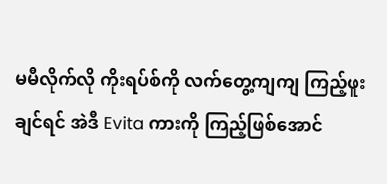မမီလိုက်လို ကိုးရပ်စ်ကို လက်တွေ့ကျကျ ကြည့်ဖူးချင်ရင် အဲဒီ Evita ကားကို ကြည့်ဖြစ်အောင်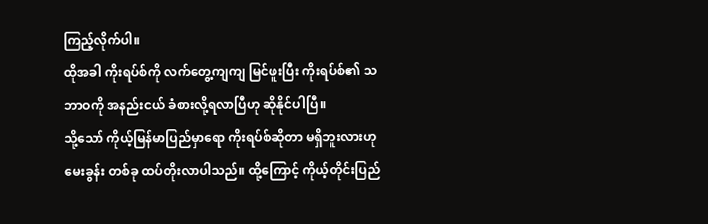ကြည့်လိုက်ပါ။
ထိုအခါ ကိုးရပ်စ်ကို လက်တွေ့ကျကျ မြင်ဖူးပြီး ကိုးရပ်စ်၏ သဘာဝကို အနည်းငယ် ခံစားလို့ရလာပြီဟု ဆိုနိုင်ပါပြီ။
သို့သော် ကိုယ့်မြန်မာပြည်မှာရော ကိုးရပ်စ်ဆိုတာ မရှိဘူးလားဟု မေးခွန်း တစ်ခု ထပ်တိုးလာပါသည်။ ထို့ကြောင့် ကိုယ့်တိုင်းပြည်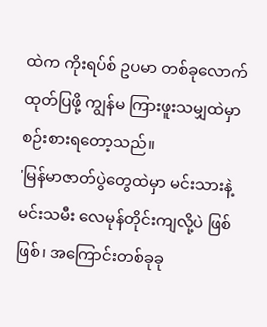ထဲက ကိုးရပ်စ် ဥပမာ တစ်ခုလောက် ထုတ်ပြဖို့ ကျွန်မ ကြားဖူးသမျှထဲမှာ စဉ်းစားရတော့သည်။
'မြန်မာဇာတ်ပွဲတွေထဲမှာ မင်းသားနဲ့မင်းသမီး လေမုန်တိုင်းကျလို့ပဲ ဖြစ် ဖြစ်၊ အကြောင်းတစ်ခုခု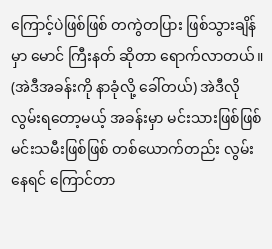ကြောင့်ပဲဖြစ်ဖြစ် တကွဲတပြား ဖြစ်သွားချိန်မှာ မောင် ကြီးနတ် ဆိုတာ ရောက်လာတယ်။ (အဲဒီအခန်းကို နာခုံလို့ ခေါ်တယ်) အဲဒီလို လွမ်းရတော့မယ့် အခန်းမှာ မင်းသားဖြစ်ဖြစ် မင်းသမီးဖြစ်ဖြစ် တစ်ယောက်တည်း လွမ်းနေရင် ကြောင်တာ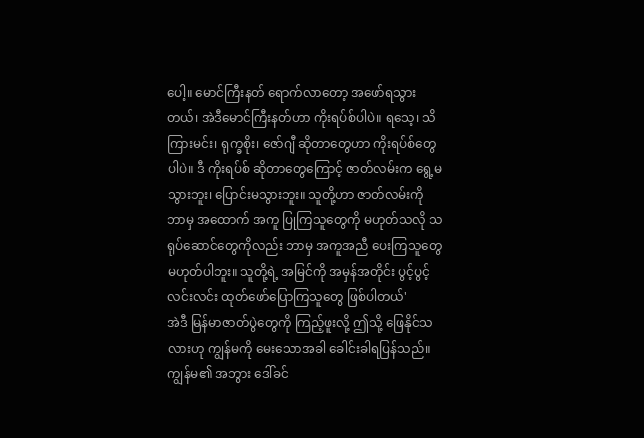ပေါ့။ မောင်ကြီးနတ် ရောက်လာတော့ အဖော်ရသွားတယ်၊ အဲဒီမောင်ကြီးနတ်ဟာ ကိုးရပ်စ်ပါပဲ။ ရသေ့၊ သိကြားမင်း၊ ရုက္ခစိုး၊ ဇော်ဂျီ ဆိုတာတွေဟာ ကိုးရပ်စ်တွေပါပဲ။ ဒီ ကိုးရပ်စ် ဆိုတာတွေကြောင့် ဇာတ်လမ်းက ရွေ့မသွားဘူး၊ ပြောင်းမသွားဘူး။ သူတို့ဟာ ဇာတ်လမ်းကို ဘာမှ အထောက် အကူ ပြုကြသူတွေကို မဟုတ်သလို သရုပ်ဆောင်တွေကိုလည်း ဘာမှ အကူအညီ ပေးကြသူတွေ မဟုတ်ပါဘူး။ သူတို့ရဲ့ အမြင်ကို အမှန်အတိုင်း ပွင့်ပွင့်လင်းလင်း ထုတ်ဖော်ပြောကြသူတွေ ဖြစ်ပါတယ်'
အဲဒီ မြန်မာဇာတ်ပွဲတွေကို ကြည့်ဖူးလို့ ဤသို့ ဖြေနိုင်သလားဟု ကျွန်မကို မေးသောအခါ ခေါင်းခါရပြန်သည်။ ကျွန်မ၏ အဘွား ဒေါ်ခင်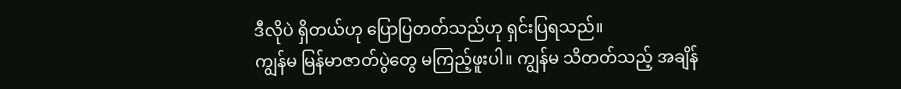ဒီလိုပဲ ရှိတယ်ဟု ပြောပြတတ်သည်ဟု ရှင်းပြရသည်။
ကျွန်မ မြန်မာဇာတ်ပွဲတွေ မကြည့်ဖူးပါ။ ကျွန်မ သိတတ်သည့် အချိန်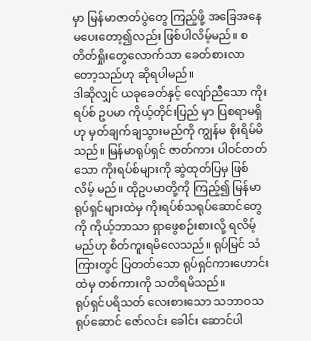မှာ မြန်မာဇာတ်ပွဲတွေ ကြည့်ဖို့ အခြေအနေ မပေးတော့၍လည်း ဖြစ်ပါလိမ့်မည်။ စတိတ်ရှိုးတွေလောက်သာ ခေတ်စားလာတော့သည်ဟု ဆိုရပါမည်။
ဒါဆိုလျှင် ယခုခေတ်နှင့် လျော်ညီသော ကိုးရပ်စ် ဥပမာ ကိုယ့်တိုင်းပြည် မှာ ပြစရာမရှိဟု မှတ်ချက်ချသွားမည်ကို ကျွန်မ စိုးရိမ်မိသည်။ မြန်မာရုပ်ရှင် ဇာတ်ကား ပါဝင်တတ်သော ကိုးရပ်စ်များကို ဆွဲထုတ်ပြမှ ဖြစ်လိမ့် မည်။ ထိုဥပမာတို့ကို ကြည့်၍ မြန်မာရုပ်ရှင်များထဲမှ ကိုးရပ်စ်သရုပ်ဆောင်တွေ ကို ကိုယ့်ဘာသာ ရှာဖွေစဉ်းစားလို့ ရလိမ့်မည်ဟု စိတ်ကူးရမိလေသည်။ ရုပ်မြင် သံကြားတွင် ပြတတ်သော ရုပ်ရှင်ကားဟောင်းထဲမှ တစ်ကားကို သတိရမိသည်။
ရုပ်ရှင်ပရိသတ် လေးစားသော သဘာဝသရုပ်ဆောင် ဇော်လင်း ခေါင်း ဆောင်ပါ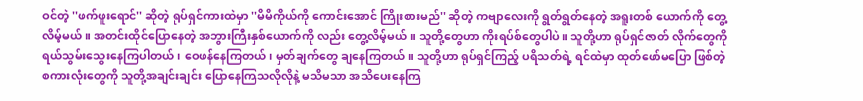ဝင်တဲ့ ''ဖက်ဖူးရောင်'' ဆိုတဲ့ ရုပ်ရှင်ကားထဲမှာ ''မိမိကိုယ်ကို ကောင်းအောင် ကြိုးစားမည်'' ဆိုတဲ့ ကဗျာလေးကို ရွတ်ရွတ်နေတဲ့ အရူးတစ် ယောက်ကို တွေ့လိမ့်မယ်။ အတင်းထိုင်ပြောနေတဲ့ အဘွားကြီးနှစ်ယောက်ကို လည်း တွေ့လိမ့်မယ်။ သူတို့တွေဟာ ကိုးရပ်စ်တွေပါပဲ။ သူတို့ဟာ ရုပ်ရှင်ဇာတ် လိုက်တွေကို ရယ်သွမ်းသွေးနေကြပါတယ်၊ ဝေဖန်နေကြတယ်၊ မှတ်ချက်တွေ ချနေကြတယ်။ သူတို့ဟာ ရုပ်ရှင်ကြည့် ပရိသတ်ရဲ့ ရင်ထဲမှာ ထုတ်ဖော်မပြော ဖြစ်တဲ့ စကားလုံးတွေကို သူတို့အချင်းချင်း ပြောနေကြသလိုလိုနဲ့ မသိမသာ အသိပေးနေကြ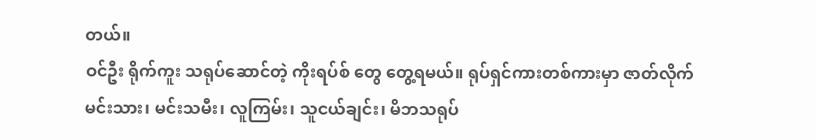တယ်။
ဝင်ဦး ရိုက်ကူး သရုပ်ဆောင်တဲ့ ကိုးရပ်စ် တွေ တွေ့ရမယ်။ ရုပ်ရှင်ကားတစ်ကားမှာ ဇာတ်လိုက်မင်းသား၊ မင်းသမီး၊ လူကြမ်း၊ သူငယ်ချင်း၊ မိဘသရုပ်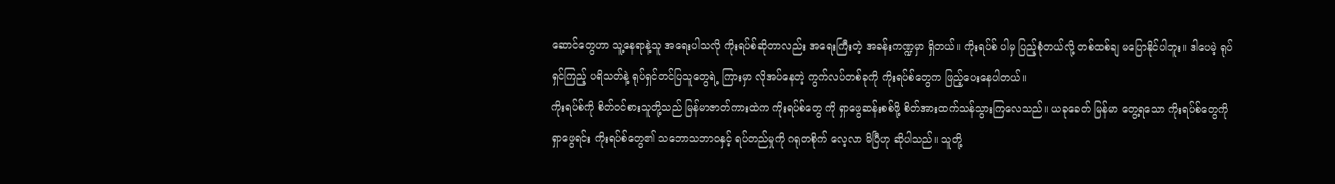ဆောင်တွေဟာ သူ့နေရာနဲ့သူ အရေးပါသလို ကိုးရပ်စ်ဆိုတာလည်း အရေးကြီးတဲ့ အခန်းကဏ္ဍမှာ ရှိတယ်။ ကိုးရပ်စ် ပါမှ ပြည့်စုံတယ်လို့ တစ်ထစ်ချ မပြောနိုင်ပါဘူး။ ဒါပေမဲ့ ရုပ်ရှင်ကြည့် ပရိသတ်နဲ့ ရုပ်ရှင်တင်ပြသူတွေရဲ့ ကြားမှာ လိုအပ်နေတဲ့ ကွက်လပ်တစ်ခုကို ကိုးရပ်စ်တွေက ဖြည့်ပေးနေပါတယ်။
ကိုးရပ်စ်ကို စိတ်ဝင်စားသူတို့သည် မြန်မာဇာတ်ကားထဲက ကိုးရပ်စ်တွေ ကို ရှာဖွေဆန်းစစ်ဖို့ စိတ်အားထက်သန်သွားကြလေသည်။ ယခုခေတ် မြန်မာ တွေ့ရသော ကိုးရပ်စ်တွေကို  ရှာဖွေရင်း ကိုးရပ်စ်တွေ၏ သဘောသဘာဝနှင့် ရပ်တည်မှုကို ဂရုတစိုက် လေ့လာ မိပြီဟု ဆိုပါသည်။ သူတို့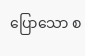ပြောသော စ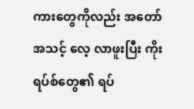ကားတွေကိုလည်း အတော်အသင့် လေ့ လာဖူးပြီး ကိုးရပ်စ်တွေ၏ ရပ်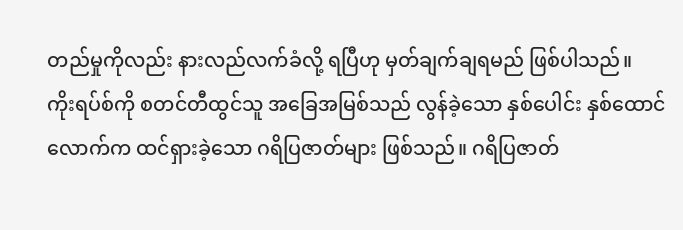တည်မှုကိုလည်း နားလည်လက်ခံလို့ ရပြီဟု မှတ်ချက်ချရမည် ဖြစ်ပါသည်။
ကိုးရပ်စ်ကို စတင်တီထွင်သူ အခြေအမြစ်သည် လွန်ခဲ့သော နှစ်ပေါင်း နှစ်ထောင်လောက်က ထင်ရှားခဲ့သော ဂရိပြဇာတ်များ ဖြစ်သည်။ ဂရိပြဇာတ်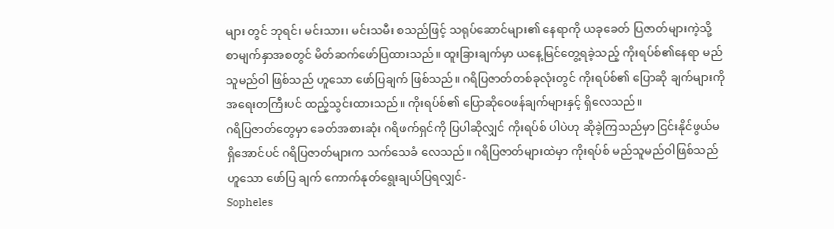များ တွင် ဘုရင်၊ မင်းသား၊ မင်းသမီး စသည်ဖြင့် သရုပ်ဆောင်များ၏ နေရာကို ယခုခေတ် ပြဇာတ်များကဲ့သို့ စာမျက်နှာအစတွင် မိတ်ဆက်ဖော်ပြထားသည်။ ထူးခြားချက်မှာ ယနေ့မြင်တွေ့ရခဲ့သည့် ကိုးရပ်စ်၏နေရာ မည်သူမည်ဝါ ဖြစ်သည် ဟူသော ဖော်ပြချက် ဖြစ်သည်။ ဂရိပြဇာတ်တစ်ခုလုံးတွင် ကိုးရပ်စ်၏ ပြောဆို ချက်များကို အရေးတကြီးပင် ထည့်သွင်းထားသည်။ ကိုးရပ်စ်၏ ပြောဆိုဝေဖန်ချက်များနှင့် ရှိလေသည်။
ဂရိပြဇာတ်တွေမှာ ခေတ်အစားဆုံး ဂရိဖက်ရှင်ကို ပြပါဆိုလျှင် ကိုးရပ်စ် ပါပဲဟု ဆိုခဲ့ကြသည်မှာ ငြင်းနိုင်ဖွယ်မရှိအောင်ပင် ဂရိပြဇာတ်များက သက်သေခံ လေသည်။ ဂရိပြဇာတ်များထဲမှာ ကိုးရပ်စ် မည်သူမည်ဝါဖြစ်သည်ဟူသော ဖော်ပြ ချက် ကောက်နုတ်ရွေးချယ်ပြရလျှင်-
Sopheles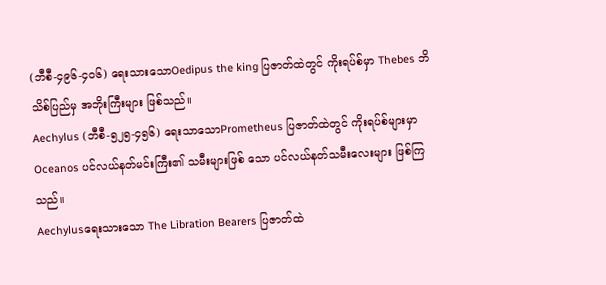(ဘီစီ-၄၉၆-၄ဝ၆) ရေးသားသောOedipus the king ပြဇာတ်ထဲတွင် ကိုးရပ်စ်မှာ Thebes ဘိသိစ်ပြည်မှ အဘိုးကြီးများ ဖြစ်သည်။
Aechylus (ဘီစီ-၅၂၅-၄၅၆) ရေးသာသောPrometheus ပြဇာတ်ထဲတွင် ကိုးရပ်စ်များမှာ Oceanos ပင်လယ်နတ်မင်းကြီး၏ သမီးများဖြစ် သော ပင်လယ်နတ်သမီးလေးများ ဖြစ်ကြသည်။
Aechylusရေးသားသော The Libration Bearers ပြဇာတ်ထဲ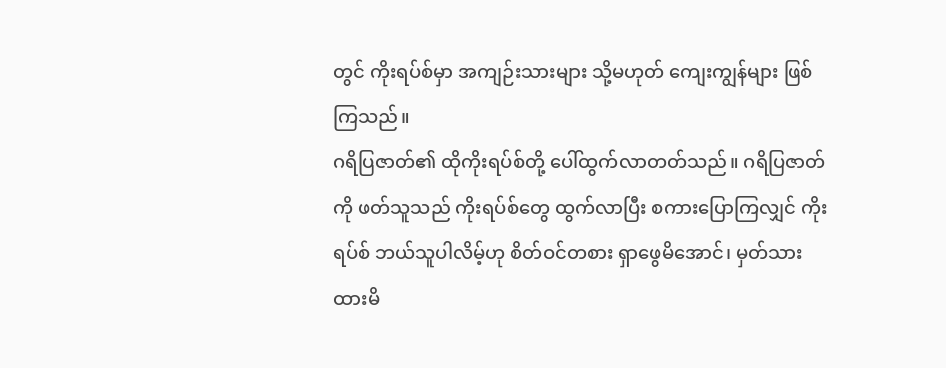တွင် ကိုးရပ်စ်မှာ အကျဉ်းသားများ သို့မဟုတ် ကျေးကျွန်များ ဖြစ်ကြသည်။
ဂရိပြဇာတ်၏ ထိုကိုးရပ်စ်တို့ ပေါ်ထွက်လာတတ်သည်။ ဂရိပြဇာတ်ကို ဖတ်သူသည် ကိုးရပ်စ်တွေ ထွက်လာပြီး စကားပြောကြလျှင် ကိုးရပ်စ် ဘယ်သူပါလိမ့်ဟု စိတ်ဝင်တစား ရှာဖွေမိအောင်၊ မှတ်သားထားမိ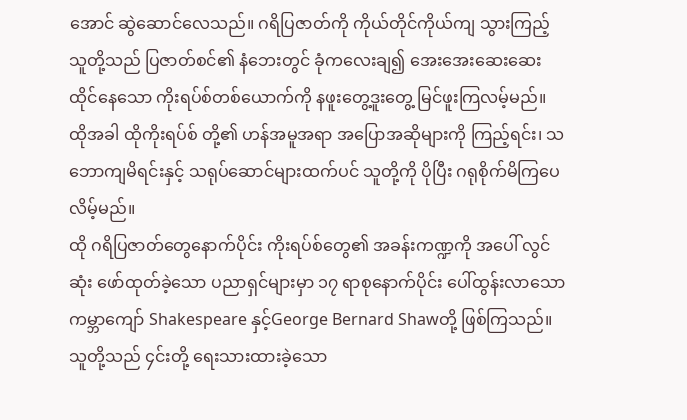အောင် ဆွဲဆောင်လေသည်။ ဂရိပြဇာတ်ကို ကိုယ်တိုင်ကိုယ်ကျ သွားကြည့်သူတို့သည် ပြဇာတ်စင်၏ နံဘေးတွင် ခုံကလေးချ၍ အေးအေးဆေးဆေး ထိုင်နေသော ကိုးရပ်စ်တစ်ယောက်ကို နဖူးတွေ့ဒူးတွေ့ မြင်ဖူးကြလမ့်မည်။ ထိုအခါ ထိုကိုးရပ်စ် တို့၏ ဟန်အမူအရာ အပြောအဆိုများကို ကြည့်ရင်း၊ သဘောကျမိရင်းနှင့် သရုပ်ဆောင်များထက်ပင် သူတို့ကို ပိုပြီး ဂရုစိုက်မိကြပေလိမ့်မည်။
ထို ဂရိပြဇာတ်တွေနောက်ပိုင်း ကိုးရပ်စ်တွေ၏ အခန်းကဏ္ဍကို အပေါ် လွင်ဆုံး ဖော်ထုတ်ခဲ့သော ပညာရှင်များမှာ ၁၇ ရာစုနောက်ပိုင်း ပေါ်ထွန်းလာသော ကမ္ဘာကျော် Shakespeare နှင့်George Bernard Shawတို့ ဖြစ်ကြသည်။ သူတို့သည် ၄င်းတို့ ရေးသားထားခဲ့သော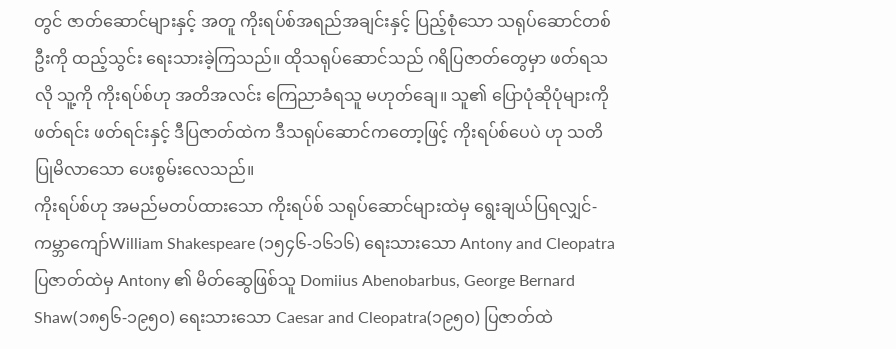တွင် ဇာတ်ဆောင်များနှင့် အတူ ကိုးရပ်စ်အရည်အချင်းနှင့် ပြည့်စုံသော သရုပ်ဆောင်တစ်ဦးကို ထည့်သွင်း ရေးသားခဲ့ကြသည်။ ထိုသရုပ်ဆောင်သည် ဂရိပြဇာတ်တွေမှာ ဖတ်ရသလို သူ့ကို ကိုးရပ်စ်ဟု အတိအလင်း ကြေညာခံရသူ မဟုတ်ချေ။ သူ၏ ပြောပုံဆိုပုံများကို ဖတ်ရင်း ဖတ်ရင်းနှင့် ဒီပြဇာတ်ထဲက ဒီသရုပ်ဆောင်ကတော့ဖြင့် ကိုးရပ်စ်ပေပဲ ဟု သတိပြုမိလာသော ပေးစွမ်းလေသည်။
ကိုးရပ်စ်ဟု အမည်မတပ်ထားသော ကိုးရပ်စ် သရုပ်ဆောင်များထဲမှ ရွေးချယ်ပြရလျှင်-
ကမ္ဘာကျော်William Shakespeare (၁၅၄၆-၁၆၁၆) ရေးသားသော Antony and Cleopatra ပြဇာတ်ထဲမှ Antony ၏ မိတ်ဆွေဖြစ်သူ Domiius Abenobarbus, George Bernard Shaw(၁၈၅၆-၁၉၅ဝ) ရေးသားသော Caesar and Cleopatra(၁၉၅ဝ) ပြဇာတ်ထဲ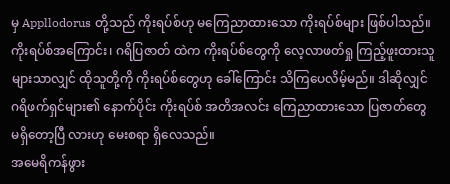မှ Appllodorus တို့သည် ကိုးရပ်စ်ဟု မကြေညာထားသော ကိုးရပ်စ်များ ဖြစ်ပါသည်။ ကိုးရပ်စ်အကြောင်း၊ ဂရိပြဇာတ် ထဲက ကိုးရပ်စ်တွေကို လေ့လာဖတ်ရှု ကြည့်ဖူးထားသူများသာလျှင် ထိုသူတို့ကို ကိုးရပ်စ်တွေဟု ခေါ်ကြောင်း သိကြပေလိမ့်မည်။ ဒါဆိုလျှင် ဂရိဖက်ရှင်များ၏ နောက်ပိုင်း ကိုးရပ်စ် အတိအလင်း ကြေညာထားသော ပြဇာတ်တွေ မရှိတော့ပြီ လားဟု မေးစရာ ရှိလေသည်။
အမေရိကန်ဖွား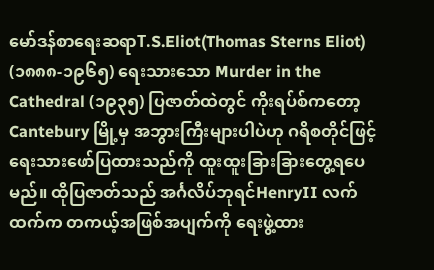မော်ဒန်စာရေးဆရာT.S.Eliot(Thomas Sterns Eliot) (၁၈၈၈-၁၉၆၅) ရေးသားသော Murder in the Cathedral (၁၉၃၅) ပြဇာတ်ထဲတွင် ကိုးရပ်စ်ကတော့ Cantebury မြို့မှ အဘွားကြီးများပါပဲဟု ဂရိစတိုင်ဖြင့် ရေးသားဖော်ပြထားသည်ကို ထူးထူးခြားခြားတွေ့ရပေမည်။ ထိုပြဇာတ်သည် အင်္ဂလိပ်ဘုရင်HenryII လက်ထက်က တကယ့်အဖြစ်အပျက်ကို ရေးဖွဲ့ထား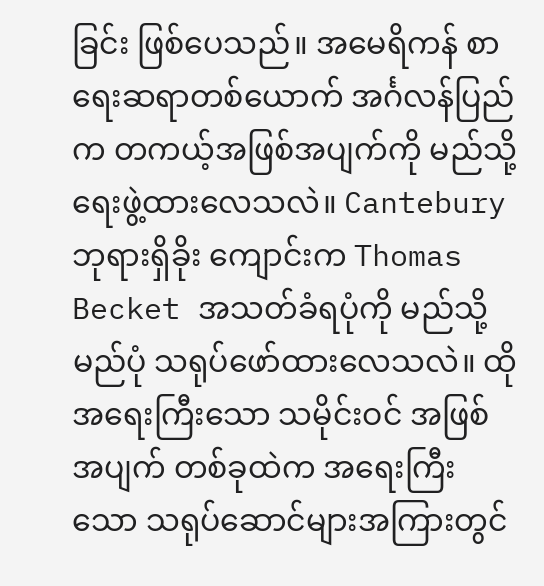ခြင်း ဖြစ်ပေသည်။ အမေရိကန် စာရေးဆရာတစ်ယောက် အင်္ဂလန်ပြည်က တကယ့်အဖြစ်အပျက်ကို မည်သို့ ရေးဖွဲ့ထားလေသလဲ။ Cantebury ဘုရားရှိခိုး ကျောင်းက Thomas Becket အသတ်ခံရပုံကို မည်သို့ မည်ပုံ သရုပ်ဖော်ထားလေသလဲ။ ထိုအရေးကြီးသော သမိုင်းဝင် အဖြစ်အပျက် တစ်ခုထဲက အရေးကြီးသော သရုပ်ဆောင်များအကြားတွင်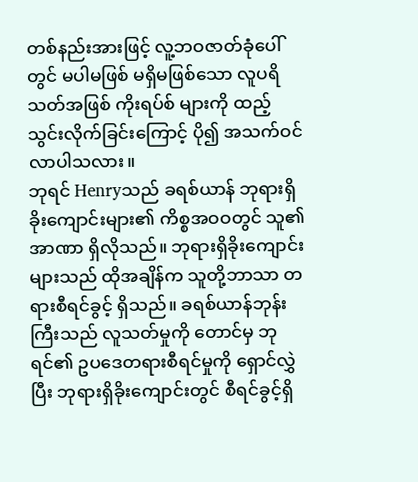တစ်နည်းအားဖြင့် လူ့ဘဝဇာတ်ခုံပေါ်တွင် မပါမဖြစ် မရှိမဖြစ်သော လူပရိသတ်အဖြစ် ကိုးရပ်စ် များကို ထည့်သွင်းလိုက်ခြင်းကြောင့် ပို၍ အသက်ဝင်လာပါသလား။
ဘုရင် Henryသည် ခရစ်ယာန် ဘုရားရှိခိုးကျောင်းများ၏ ကိစ္စအဝဝတွင် သူ၏အာဏာ ရှိလိုသည်။ ဘုရားရှိခိုးကျောင်းများသည် ထိုအချိန်က သူတို့ဘာသာ တရားစီရင်ခွင့် ရှိသည်။ ခရစ်ယာန်ဘုန်းကြီးသည် လူသတ်မှုကို တောင်မှ ဘုရင်၏ ဥပဒေတရားစီရင်မှုကို ရှောင်လွှဲပြီး ဘုရားရှိခိုးကျောင်းတွင် စီရင်ခွင့်ရှိ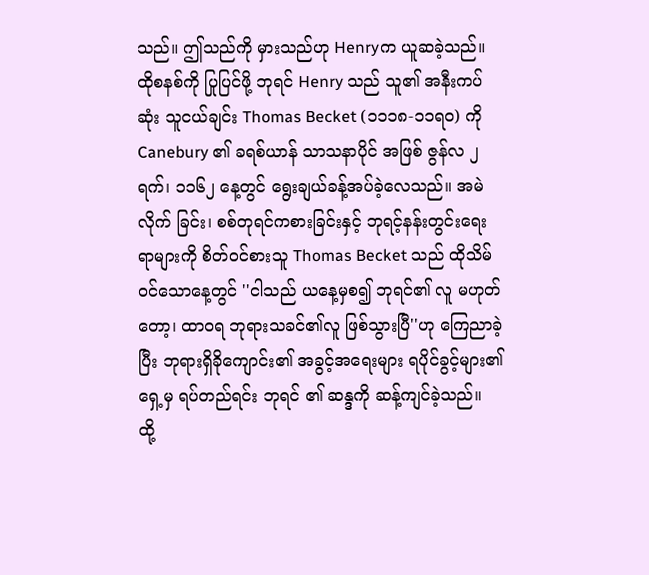သည်။ ဤသည်ကို မှားသည်ဟု Henryက ယူဆခဲ့သည်။
ထိုစနစ်ကို ပြုပြင်ဖို့ ဘုရင် Henry သည် သူ၏ အနီးကပ်ဆုံး သူငယ်ချင်း Thomas Becket (၁၁၁၈-၁၁ရဝ) ကို Canebury ၏ ခရစ်ယာန် သာသနာပိုင် အဖြစ် ဇွန်လ ၂ ရက်၊ ၁၁၆၂ နေ့တွင် ရွေးချယ်ခန့်အပ်ခဲ့လေသည်။ အမဲလိုက် ခြင်း၊ စစ်တုရင်ကစားခြင်းနှင့် ဘုရင့်နန်းတွင်းရေးရာများကို စိတ်ဝင်စားသူ Thomas Becket သည် ထိုသိမ်ဝင်သောနေ့တွင် ''ငါသည် ယနေ့မှစ၍ ဘုရင်၏ လူ မဟုတ်တော့၊ ထာဝရ ဘုရားသခင်၏လူ ဖြစ်သွားပြီ''ဟု ကြေညာခဲ့ပြီး ဘုရားရှိခိုကျောင်း၏ အခွင့်အရေးများ ရပိုင်ခွင့်များ၏ရှေ့မှ ရပ်တည်ရင်း ဘုရင် ၏ ဆန္ဒကို ဆန့်ကျင်ခဲ့သည်။
ထို့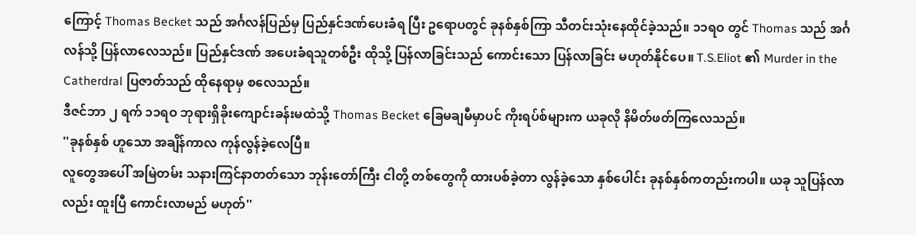ကြောင့် Thomas Becket သည် အင်္ဂလန်ပြည်မှ ပြည်နှင်ဒဏ်ပေးခံရ ပြီး ဥရောပတွင် ခုနစ်နှစ်ကြာ သီတင်းသုံးနေထိုင်ခဲ့သည်။ ၁၁ရဝ တွင် Thomas သည် အင်္ဂလန်သို့ ပြန်လာလေသည်။ ပြည်နှင်ဒဏ် အပေးခံရသူတစ်ဦး ထိုသို့ ပြန်လာခြင်းသည် ကောင်းသော ပြန်လာခြင်း မဟုတ်နိုင်ပေ။ T.S.Eliot ၏ Murder in the Catherdral ပြဇာတ်သည် ထိုနေရာမှ စလေသည်။
ဒီဇင်ဘာ ၂ ရက် ၁၁ရဝ ဘုရားရှိခိုးကျောင်းခန်းမထဲသို့ Thomas Becket ခြေမချမီမှာပင် ကိုးရပ်စ်များက ယခုလို နိမိတ်ဖတ်ကြလေသည်။
''ခုနစ်နှစ် ဟူသော အချိန်ကာလ ကုန်လွန်ခဲ့လေပြီ။
လူတွေအပေါ် အမြဲတမ်း သနားကြင်နာတတ်သော ဘုန်းတော်ကြီး ငါတို့ တစ်တွေကို ထားပစ်ခဲ့တာ လွန်ခဲ့သော နှစ်ပေါင်း ခုနစ်နှစ်ကတည်းကပါ။ ယခု သူပြန်လာလည်း ထူးပြီ ကောင်းလာမည် မဟုတ်''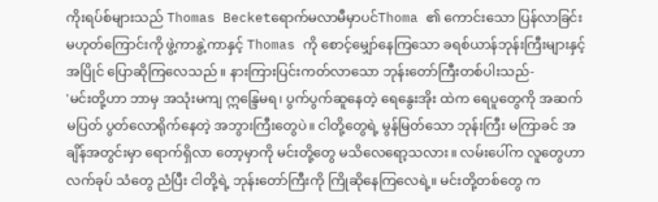ကိုးရပ်စ်များသည် Thomas Becketရောက်မလာမီမှာပင်Thoma ၏ ကောင်းသော ပြန်လာခြင်းမဟုတ်ကြောင်းကို ဖွဲ့ကာနွဲ့ကာနှင့် Thomas ကို စောင့်မျှော်နေကြသော ခရစ်ယာန်ဘုန်းကြီးများနှင့်အပြိုင် ပြောဆိုကြလေသည်။ နားကြားပြင်းကတ်လာသော ဘုန်းတော်ကြီးတစ်ပါးသည်-
'မင်းတို့ဟာ ဘာမှ အသုံးမကျ ဣန္ဒြေမရ၊ ပွက်ပွက်ဆူနေတဲ့ ရေနွေးအိုး ထဲက ရေပူတွေကို အဆက်မပြတ် ပွတ်လောရိုက်နေတဲ့ အဘွားကြီးတွေပဲ။ ငါတို့တွေရဲ့ မွန်မြတ်သော ဘုန်းကြီး မကြာခင် အချိန်အတွင်းမှာ ရောက်ရှိလာ တော့မှာကို မင်းတို့တွေ မသိလေရော့သလား။ လမ်းပေါ်က လူတွေဟာ လက်ခုပ် သံတွေ ညံပြီး ငါတို့ရဲ့ ဘုန်းတော်ကြီးကို ကြိုဆိုနေကြလေရဲ့။ မင်းတို့တစ်တွေ က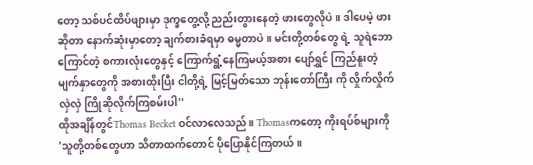တော့ သစ်ပင်ထိပ်ဖျားမှာ ဒုက္ခတွေ့လို့ ညည်းတွားနေတဲ့ ဖားတွေလိုပဲ။ ဒါပေမဲ့ ဖားဆိုတာ နောက်ဆုံးမှာတော့ ချက်စားခံရမှာ ဓမ္မတာပဲ။ မင်းတို့တစ်တွေ ရဲ့ သူရဲဘောကြောင်တဲ့ စကားလုံးတွေနှင့် ကြောက်ရွံ့နေကြမယ့်အစား ပျော်ရွှင် ကြည်နူးတဲ့ မျက်နှာတွေကို အစားထိုးပြီး ငါတို့ရဲ့ မြင့်မြတ်သော ဘုန်းတော်ကြီး ကို လှိုက်လှိုက်လှဲလှဲ ကြိုဆိုလိုက်ကြစမ်းပါ''
ထိုအချိန်တွင်Thomas Becket ဝင်လာလေသည်။ Thomasကတော့ ကိုးရပ်စ်များကို
'သူတို့တစ်တွေဟာ သိတာထက်တောင် ပိုပြောနိုင်ကြတယ်။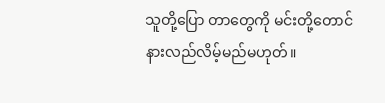သူတို့ပြော တာတွေကို မင်းတို့တောင် နားလည်လိမ့်မည်မဟုတ်။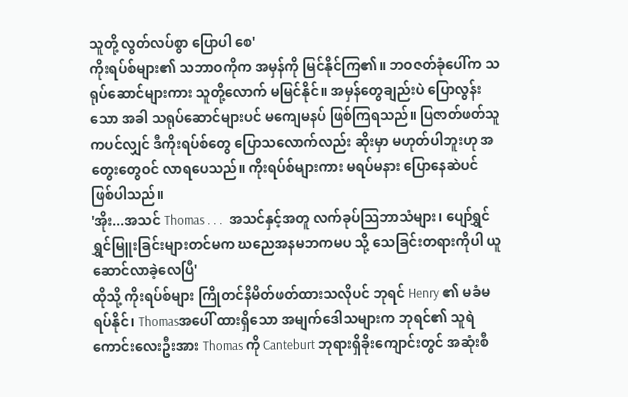သူတို့ လွတ်လပ်စွာ ပြောပါ စေ'
ကိုးရပ်စ်များ၏ သဘာဝကိုက အမှန်ကို မြင်နိုင်ကြ၏။ ဘဝဇတ်ခုံပေါ်က သရုပ်ဆောင်များကား သူတို့လောက် မမြင်နိုင်။ အမှန်တွေချည်းပဲ ပြောလွန်းသော အခါ သရုပ်ဆောင်များပင် မကျေမနပ် ဖြစ်ကြရသည်။ ပြဇာတ်ဖတ်သူကပင်လျှင် ဒီကိုးရပ်စ်တွေ ပြောသလောက်လည်း ဆိုးမှာ မဟုတ်ပါဘူးဟု အတွေးတွေဝင် လာရပေသည်။ ကိုးရပ်စ်များကား မရပ်မနား ပြောနေဆဲပင် ဖြစ်ပါသည်။
'အိုး...အသင် Thomas . . .  အသင်နှင့်အတူ လက်ခုပ်သြဘာသံများ၊ ပျော်ရွှင် ရွှင်မြူးခြင်းများတင်မက ဃညေအနမဘကမပ သို့ သေခြင်းတရားကိုပါ ယူ ဆောင်လာခဲ့လေပြီ'
ထိုသို့ ကိုးရပ်စ်များ ကြိုတင်နိမိတ်ဖတ်ထားသလိုပင် ဘုရင် Henry ၏ မခံမရပ်နိုင်၊ Thomasအပေါ် ထားရှိသော အမျက်ဒေါသများက ဘုရင်၏ သူရဲကောင်းလေးဦးအား Thomas ကို Canteburt ဘုရားရှိခိုးကျောင်းတွင် အဆုံးစီ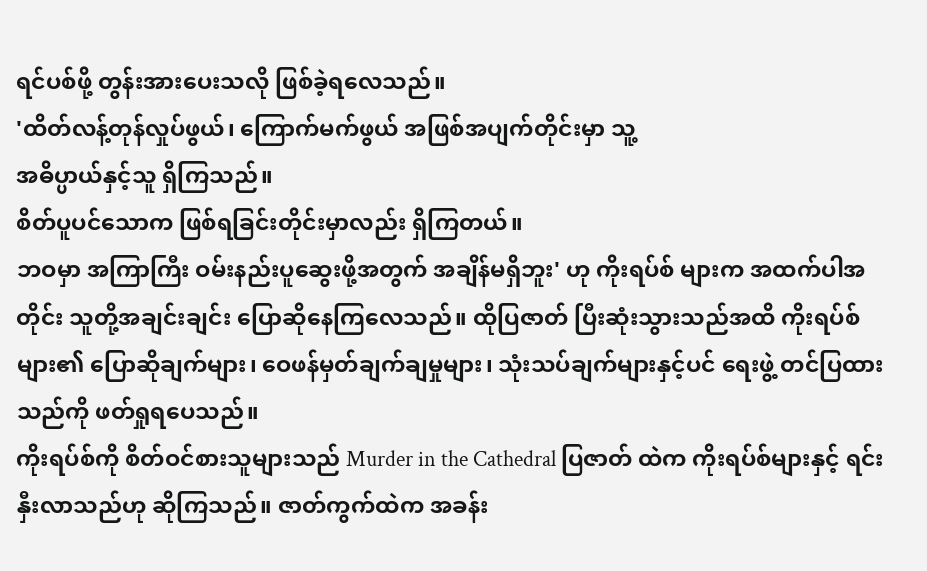ရင်ပစ်ဖို့ တွန်းအားပေးသလို ဖြစ်ခဲ့ရလေသည်။
'ထိတ်လန့်တုန်လှုပ်ဖွယ်၊ ကြောက်မက်ဖွယ် အဖြစ်အပျက်တိုင်းမှာ သူ့
အဓိပ္ပာယ်နှင့်သူ ရှိကြသည်။
စိတ်ပူပင်သောက ဖြစ်ရခြင်းတိုင်းမှာလည်း ရှိကြတယ်။
ဘဝမှာ အကြာကြီး ဝမ်းနည်းပူဆွေးဖို့အတွက် အချိန်မရှိဘူး' ဟု ကိုးရပ်စ် များက အထက်ပါအတိုင်း သူတို့အချင်းချင်း ပြောဆိုနေကြလေသည်။ ထိုပြဇာတ် ပြီးဆုံးသွားသည်အထိ ကိုးရပ်စ်များ၏ ပြောဆိုချက်များ၊ ဝေဖန်မှတ်ချက်ချမှုများ၊ သုံးသပ်ချက်များနှင့်ပင် ရေးဖွဲ့ တင်ပြထားသည်ကို ဖတ်ရှုရပေသည်။
ကိုးရပ်စ်ကို စိတ်ဝင်စားသူများသည် Murder in the Cathedral ပြဇာတ် ထဲက ကိုးရပ်စ်များနှင့် ရင်းနှီးလာသည်ဟု ဆိုကြသည်။ ဇာတ်ကွက်ထဲက အခန်း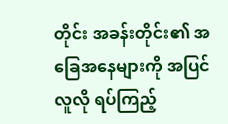တိုင်း အခန်းတိုင်း၏ အခြေအနေများကို အပြင်လူလို ရပ်ကြည့်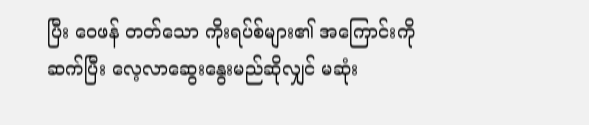ပြီး ဝေဖန် တတ်သော ကိုးရပ်စ်များ၏ အကြောင်းကို ဆက်ပြီး လေ့လာဆွေးနွေးမည်ဆိုလျှင် မဆုံး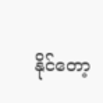နိုင်တော့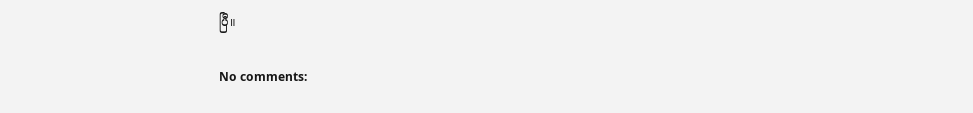ပြီ။

No comments: